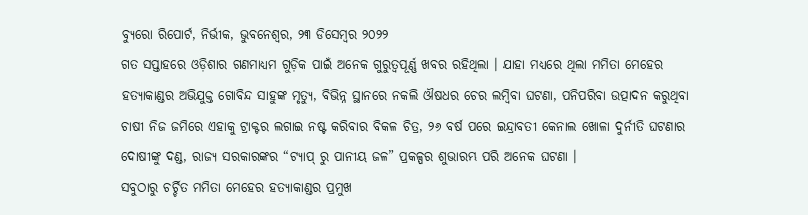ବ୍ୟୁରୋ ରିପୋର୍ଟ, ନିର୍ଭୀକ, ଭୁବନେଶ୍ୱର, ୨୩ ଡିସେମ୍ବର ୨୦୨୨
ଗତ ସପ୍ତାହରେ ଓଡ଼ିଶାର ଗଣମାଧ୍ୟମ ଗୁଡ଼ିକ ପାଇଁ ଅନେକ ଗୁରୁତ୍ୱପୂର୍ଣ୍ଣ ଖବର ରହିଥିଲା । ଯାହା ମଧ୍ୟରେ ଥିଲା ମମିତା ମେହେର ହତ୍ୟାକାଣ୍ଡର ଅଭିଯୁକ୍ତ ଗୋବିନ୍ଦ ସାହୁଙ୍କ ମୃତ୍ୟୁ, ବିଭିନ୍ନ ସ୍ଥାନରେ ନକଲି ଔଷଧର ଚେର ଲମ୍ବିବା ଘଟଣା, ପନିପରିବା ଉତ୍ପାଦନ କରୁଥିବା ଚାଷୀ ନିଜ ଜମିରେ ଏହାକୁ ଟ୍ରାକ୍ଟର ଲଗାଇ ନଷ୍ଟ କରିବାର ବିକଳ ଚିତ୍ର, ୨୬ ବର୍ଷ ପରେ ଇନ୍ଦ୍ରାବତୀ କେନାଲ ଖୋଳା ଦୁର୍ନୀତି ଘଟଣାର ଦୋଷୀଙ୍କୁ ଦଣ୍ଡ, ରାଜ୍ୟ ସରକାରଙ୍କର “ଟ୍ୟାପ୍ ରୁ ପାନୀୟ ଜଳ” ପ୍ରକଳ୍ପର ଶୁଭାରମ୍ଭ ପରି ଅନେକ ଘଟଣା ।
ସବୁଠାରୁ ଚର୍ଚ୍ଚିତ ମମିତା ମେହେର ହତ୍ୟାକାଣ୍ଡର ପ୍ରମୁଖ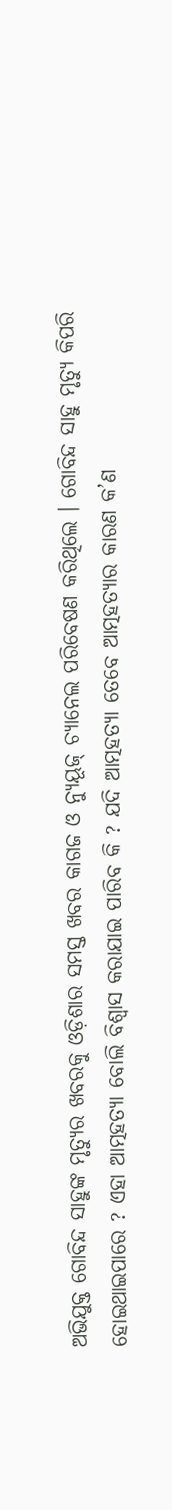ଅଭିଯୁକ୍ତ ଗୋବିନ୍ଦ ସାହୁଙ୍କ ମୃତ୍ୟୁର ଖବରକୁ ଓଡ଼ିଶାର ସମସ୍ତ ଖବର କାଗଜ ଓ ନ୍ୟୁୟୂଜ୍ ଚ୍ୟାନେଲ ପରିବେଷଣ କରିଥିଲେ । ଗୋବିନ୍ଦ ସାହୁ ମୃତ୍ୟୁ କିପରି ହୋଇଥାଇପାରେ ? ଏହା ଆତ୍ମହତ୍ୟା ବୋଲି ବିଶ୍ୱାସ କରାଯାଇ ପାରିବ କି ? ଯଦି ଆତ୍ମହତ୍ୟା ତେବେ ଆତ୍ମହତ୍ୟାର କାରଣ କ’ଣ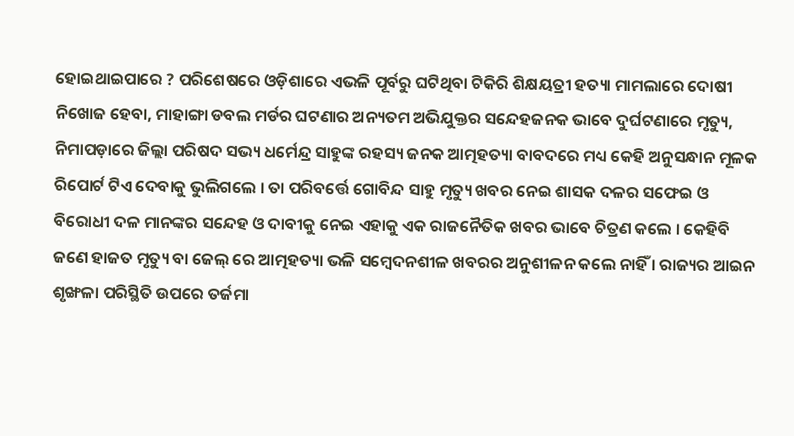ହୋଇଥାଇପାରେ ? ପରିଶେଷରେ ଓଡ଼ିଶାରେ ଏଭଳି ପୂର୍ବରୁ ଘଟିଥିବା ଟିକିରି ଶିକ୍ଷୟତ୍ରୀ ହତ୍ୟା ମାମଲାରେ ଦୋଷୀ ନିଖୋଜ ହେବା, ମାହାଙ୍ଗା ଡବଲ ମର୍ଡର ଘଟଣାର ଅନ୍ୟତମ ଅଭିଯୁକ୍ତର ସନ୍ଦେହଜନକ ଭାବେ ଦୁର୍ଘଟଣାରେ ମୃତ୍ୟୁ, ନିମାପଡ଼ାରେ ଜିଲ୍ଲା ପରିଷଦ ସଭ୍ୟ ଧର୍ମେନ୍ଦ୍ର ସାହୁଙ୍କ ରହସ୍ୟ ଜନକ ଆତ୍ମହତ୍ୟା ବାବଦରେ ମଧ୍ୟ କେହି ଅନୁସନ୍ଧାନ ମୂଳକ ରିପୋର୍ଟ ଟିଏ ଦେବାକୁ ଭୁଲିଗଲେ । ତା ପରିବର୍ତ୍ତେ ଗୋବିନ୍ଦ ସାହୁ ମୃତ୍ୟୁ ଖବର ନେଇ ଶାସକ ଦଳର ସଫେଇ ଓ ବିରୋଧୀ ଦଳ ମାନଙ୍କର ସନ୍ଦେହ ଓ ଦାବୀକୁ ନେଇ ଏହାକୁ ଏକ ରାଜନୈତିକ ଖବର ଭାବେ ଚିତ୍ରଣ କଲେ । କେହିବି ଜଣେ ହାଜତ ମୃତ୍ୟୁ ବା ଜେଲ୍ ରେ ଆତ୍ମହତ୍ୟା ଭଳି ସମ୍ବେଦନଶୀଳ ଖବରର ଅନୁଶୀଳନ କଲେ ନାହିଁ । ରାଜ୍ୟର ଆଇନ ଶୃଙ୍ଖଳା ପରିସ୍ଥିତି ଉପରେ ତର୍ଜମା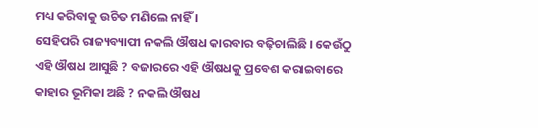ମଧ୍ୟ କରିବାକୁ ଉଚିତ ମଣିଲେ ନାହିଁ ।
ସେହିପରି ରାଜ୍ୟବ୍ୟାପୀ ନକଲି ଔଷଧ କାରବାର ବଢ଼ିଚାଲିଛି । କେଉଁଠୁ ଏହି ଔଷଧ ଆସୁଛି ? ବଜାରରେ ଏହି ଔଷଧକୁ ପ୍ରବେଶ କରାଇବାରେ କାହାର ଭୂମିକା ଅଛି ? ନକଲି ଔଷଧ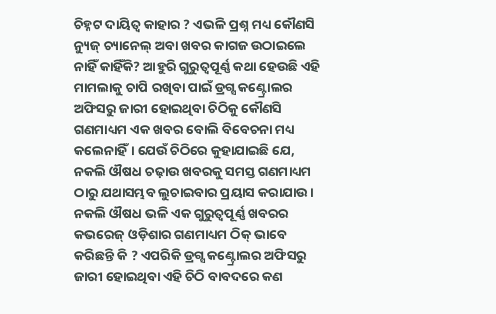ଚିହ୍ନଟ ଦାୟିତ୍ୱ କାହାର ? ଏଭଳି ପ୍ରଶ୍ନ ମଧ୍ୟ କୌଣସି ନ୍ୟୁଜ୍ ଚ୍ୟାନେଲ୍ ଅବା ଖବର କାଗଜ ଉଠାଇଲେ ନାହିଁ କାହିଁକି? ଆହୁରି ଗୁରୁତ୍ୱପୂର୍ଣ୍ଣ କଥା ହେଉଛି ଏହି ମାମଲାକୁ ଚାପି ରଖିବା ପାଇଁ ଡ୍ରଗ୍ସ କଣ୍ଟ୍ରୋଲର ଅଫିସରୁ ଜାରୀ ହୋଇଥିବା ଚିଠିକୁ କୌଣସି ଗଣମାଧ୍ୟମ ଏକ ଖବର ବୋଲି ବିବେଚନା ମଧ୍ୟ କଲେନାହିଁ। ଯେଉଁ ଚିଠିରେ କୁହାଯାଇଛି ଯେ, ନକଲି ଔଷଧ ଚଢ଼ାଉ ଖବରକୁ ସମସ୍ତ ଗଣମାଧ୍ୟମ ଠାରୁ ଯଥାସମ୍ଭବ ଲୁଚାଇବାର ପ୍ରୟାସ କରାଯାଉ। ନକଲି ଔଷଧ ଭଳି ଏକ ଗୁରୁତ୍ୱପୂର୍ଣ୍ଣ ଖବରର କଭରେଜ୍ ଓଡ଼ିଶାର ଗଣମାଧ୍ୟମ ଠିକ୍ ଭାବେ କରିଛନ୍ତି କି ? ଏପରିକି ଡ୍ରଗ୍ସ କଣ୍ଟ୍ରୋଲର ଅଫିସରୁ ଜାରୀ ହୋଇଥିବା ଏହି ଚିଠି ବାବଦରେ କଣ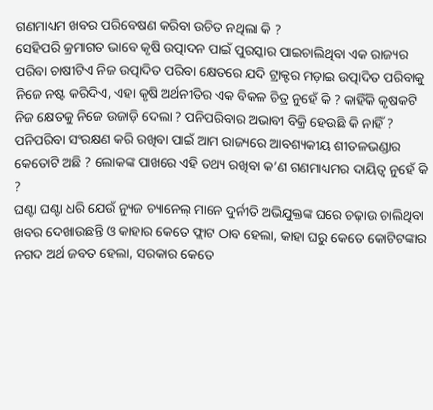ଗଣମାଧ୍ୟମ ଖବର ପରିବେଷଣ କରିବା ଉଚିତ ନଥିଲା କି ?
ସେହିପରି କ୍ରମାଗତ ଭାବେ କୃଷି ଉତ୍ପାଦନ ପାଇଁ ପୁରସ୍କାର ପାଇଚାଲିଥିବା ଏକ ରାଜ୍ୟର ପରିବା ଚାଷୀଟିଏ ନିଜ ଉତ୍ପାଦିତ ପରିବା କ୍ଷେତରେ ଯଦି ଟ୍ରାକ୍ଟର ମଡ଼ାଇ ଉତ୍ପାଦିତ ପରିବାକୁ ନିଜେ ନଷ୍ଟ କରିଦିଏ, ଏହା କୃଷି ଅର୍ଥନୀତିର ଏକ ବିକଳ ଚିତ୍ର ନୁହେଁ କି ? କାହିଁକି କୃଷକଟି ନିଜ କ୍ଷେତକୁ ନିଜେ ଉଜାଡ଼ି ଦେଲା ? ପନିପରିବାର ଅଭାବୀ ବିକ୍ରି ହେଉଛି କି ନାହିଁ ? ପନିପରିବା ସଂରକ୍ଷଣ କରି ରଖିବା ପାଇଁ ଆମ ରାଜ୍ୟରେ ଆବଶ୍ୟକୀୟ ଶୀତଳଭଣ୍ଡାର କେତୋଟି ଅଛି ? ଲୋକଙ୍କ ପାଖରେ ଏହି ତଥ୍ୟ ରଖିବା କ’ଣ ଗଣମାଧ୍ୟମର ଦାୟିତ୍ୱ ନୁହେଁ କି ?
ଘଣ୍ଟା ଘଣ୍ଟା ଧରି ଯେଉଁ ନ୍ୟୁଜ ଚ୍ୟାନେଲ୍ ମାନେ ଦୁର୍ନୀତି ଅଭିଯୁକ୍ତଙ୍କ ଘରେ ଚଢ଼ାଉ ଚାଲିଥିବା ଖବର ଦେଖାଉଛନ୍ତି ଓ କାହାର କେତେ ଫ୍ଲାଟ ଠାବ ହେଲା, କାହା ଘରୁ କେତେ କୋଟିଟଙ୍କାର ନଗଦ ଅର୍ଥ ଜବତ ହେଲା, ସରକାର କେତେ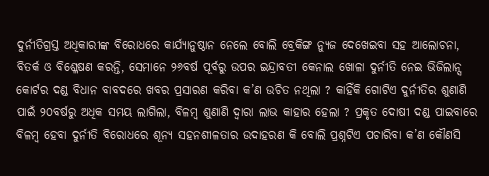ଦୁର୍ନୀତିଗ୍ରସ୍ତ ଅଧିକାରୀଙ୍କ ବିରୋଧରେ କାର୍ଯ୍ୟାନୁଷ୍ଠାନ ନେଲେ ବୋଲି ବ୍ରେକିଙ୍ଗ ନ୍ୟୁଜ ଦେଖେଇବା ସହ ଆଲୋଚନା, ବିତର୍କ ଓ ବିଶ୍ଳେଷଣ କରନ୍ତି, ସେମାନେ ୨୬ବର୍ଷ ପୂର୍ବରୁ ଉପର ଇନ୍ଦ୍ରାବତୀ କେନାଲ ଖୋଳା ଦୁର୍ନୀତି ନେଇ ଭିଜିଲାନ୍ସ କୋର୍ଟର ଦଣ୍ଡ ବିଧାନ ବାବଦରେ ଖବର ପ୍ରସାରଣ କରିବା କ’ଣ ଉଚିତ ନଥିଲା ? କାହିଁକି ଗୋଟିଏ ଦୁର୍ନୀତିର ଶୁଣାଣି ପାଇଁ ୨୦ବର୍ଷରୁ ଅଧିକ ସମୟ ଲାଗିଲା, ବିଳମ୍ବ ଶୁଣାଣି ଦ୍ୱାରା ଲାଭ କାହାର ହେଲା ? ପ୍ରକୃତ ଦୋଷୀ ଦଣ୍ଡ ପାଇବାରେ ବିଳମ୍ବ ହେବା ଦୁର୍ନୀତି ବିରୋଧରେ ଶୂନ୍ୟ ସହନଶୀଳତାର ଉଦାହରଣ କି ବୋଲି ପ୍ରଶ୍ନଟିଏ ପଚାରିବା କ’ଣ କୌଣସି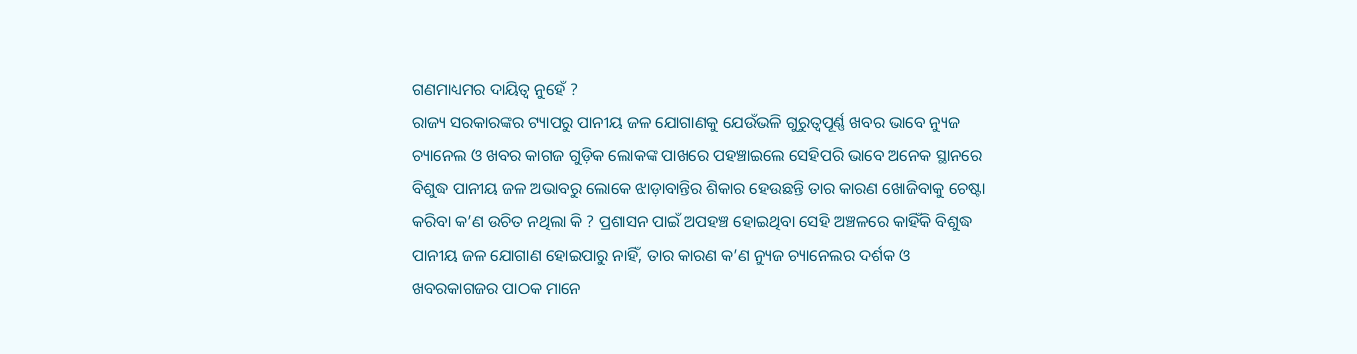ଗଣମାଧ୍ୟମର ଦାୟିତ୍ୱ ନୁହେଁ ?
ରାଜ୍ୟ ସରକାରଙ୍କର ଟ୍ୟାପରୁ ପାନୀୟ ଜଳ ଯୋଗାଣକୁ ଯେଉଁଭଳି ଗୁରୁତ୍ୱପୂର୍ଣ୍ଣ ଖବର ଭାବେ ନ୍ୟୁଜ ଚ୍ୟାନେଲ ଓ ଖବର କାଗଜ ଗୁଡ଼ିକ ଲୋକଙ୍କ ପାଖରେ ପହଞ୍ଚାଇଲେ ସେହିପରି ଭାବେ ଅନେକ ସ୍ଥାନରେ ବିଶୁଦ୍ଧ ପାନୀୟ ଜଳ ଅଭାବରୁ ଲୋକେ ଝାଡ଼ାବାନ୍ତିର ଶିକାର ହେଉଛନ୍ତି ତାର କାରଣ ଖୋଜିବାକୁ ଚେଷ୍ଟା କରିବା କ’ଣ ଉଚିତ ନଥିଲା କି ? ପ୍ରଶାସନ ପାଇଁ ଅପହଞ୍ଚ ହୋଇଥିବା ସେହି ଅଞ୍ଚଳରେ କାହିଁକି ବିଶୁଦ୍ଧ ପାନୀୟ ଜଳ ଯୋଗାଣ ହୋଇପାରୁ ନାହିଁ, ତାର କାରଣ କ’ଣ ନ୍ୟୁଜ ଚ୍ୟାନେଲର ଦର୍ଶକ ଓ ଖବରକାଗଜର ପାଠକ ମାନେ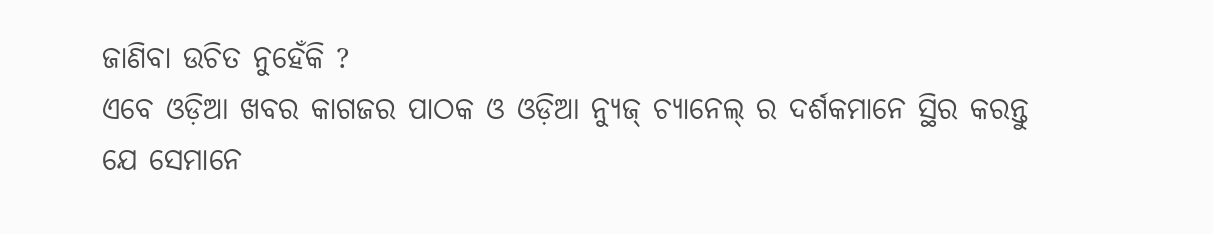ଜାଣିବା ଉଚିତ ନୁହେଁକି ?
ଏବେ ଓଡ଼ିଆ ଖବର କାଗଜର ପାଠକ ଓ ଓଡ଼ିଆ ନ୍ୟୁଜ୍ ଚ୍ୟାନେଲ୍ ର ଦର୍ଶକମାନେ ସ୍ଥିର କରନ୍ତୁ ଯେ ସେମାନେ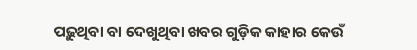ପଢ଼ୁଥିବା ବା ଦେଖୁଥିବା ଖବର ଗୁଡ଼ିକ କାହାର କେଉଁ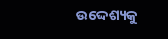ଉଦ୍ଦେଶ୍ୟକୁ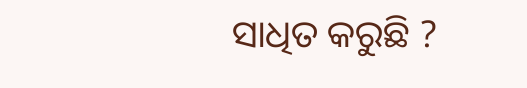ସାଧିତ କରୁଛି ?